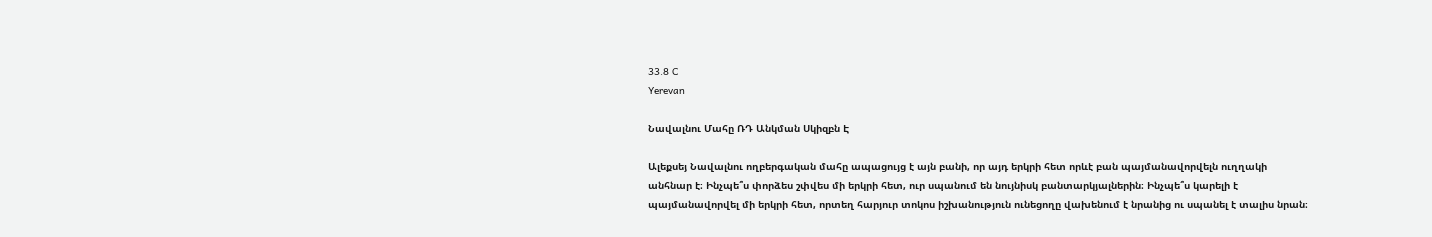33.8 C
Yerevan

Նավալնու Մահը ՌԴ Անկման Սկիզբն Է

Ալեքսեյ Նավալնու ողբերգական մահը ապացույց է այն բանի, որ այդ երկրի հետ որևէ բան պայմանավորվելն ուղղակի անհնար է։ Ինչպե՞ս փորձես շփվես մի երկրի հետ, ուր սպանում են նույնիսկ բանտարկյալներին։ Ինչպե՞ս կարելի է պայմանավորվել մի երկրի հետ, որտեղ հարյուր տոկոս իշխանություն ունեցողը վախենում է նրանից ու սպանել է տալիս նրան։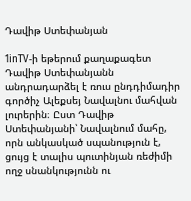Դավիթ Ստեփանյան

1inTV‑ի եթերում քաղաքագետ Դավիթ Ստեփանյանն անդրադարձել է ռուս ընդդիմադիր գործիչ Ալեքսեյ Նավալնու մահվան լուրերին։ Ըստ Դավիթ Ստեփանյանի՝ Նավալնում մահը, որն անկասկած սպանություն է, ցույց է տալիս պուտինյան ռեժիմի ողջ սնանկությունն ու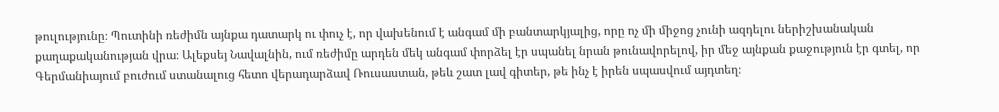թուլությունը։ Պուտինի ռեժիմն այնքա դատարկ ու փուչ է, որ վախենում է անգամ մի բանտարկյալից, որը ոչ մի միջոց չունի ազդելու ներիշխանական քաղաքականության վրա։ Ալեքսեյ Նավալնին, ում ռեժիմը արդեն մեկ անգամ փորձել էր սպանել նրան թունավորելով, իր մեջ այնքան քաջություն էր գտել, որ Գերմանիայում բուժում ստանալուց հետո վերադարձավ Ռուսաստան, թեև շատ լավ գիտեր, թե ինչ է իրեն սպասվում այդտեղ։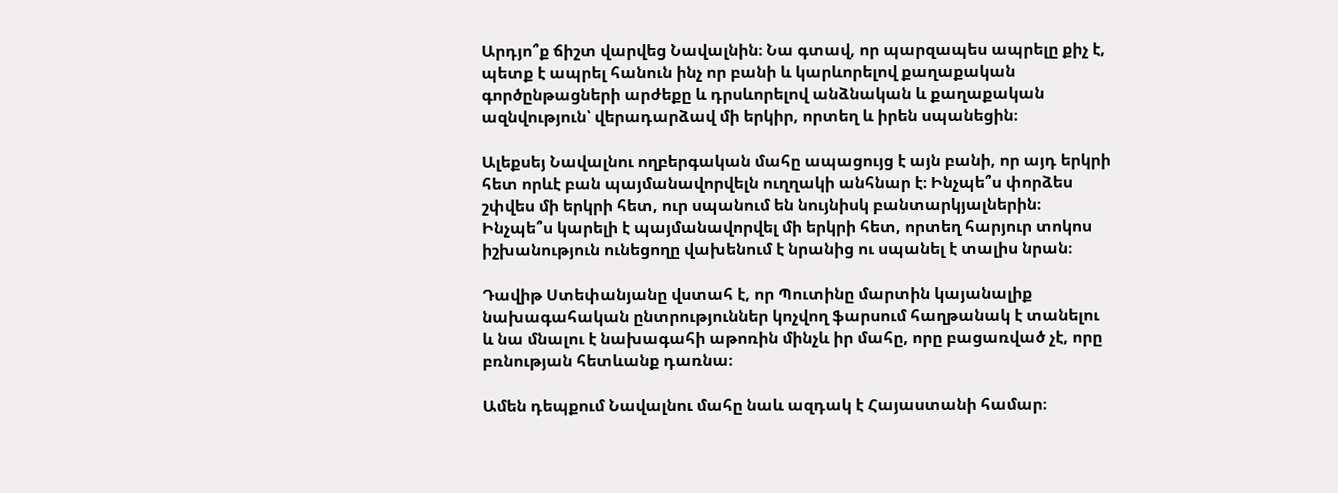Արդյո՞ք ճիշտ վարվեց Նավալնին։ Նա գտավ, որ պարզապես ապրելը քիչ է, պետք է ապրել հանուն ինչ որ բանի և կարևորելով քաղաքական գործընթացների արժեքը և դրսևորելով անձնական և քաղաքական ազնվություն՝ վերադարձավ մի երկիր, որտեղ և իրեն սպանեցին։

Ալեքսեյ Նավալնու ողբերգական մահը ապացույց է այն բանի, որ այդ երկրի հետ որևէ բան պայմանավորվելն ուղղակի անհնար է։ Ինչպե՞ս փորձես շփվես մի երկրի հետ, ուր սպանում են նույնիսկ բանտարկյալներին։ Ինչպե՞ս կարելի է պայմանավորվել մի երկրի հետ, որտեղ հարյուր տոկոս իշխանություն ունեցողը վախենում է նրանից ու սպանել է տալիս նրան։

Դավիթ Ստեփանյանը վստահ է, որ Պուտինը մարտին կայանալիք նախագահական ընտրություններ կոչվող ֆարսում հաղթանակ է տանելու և նա մնալու է նախագահի աթոռին մինչև իր մահը, որը բացառված չէ, որը բռնության հետևանք դառնա։

Ամեն դեպքում Նավալնու մահը նաև ազդակ է Հայաստանի համար։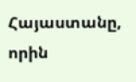Հայաստանը, որին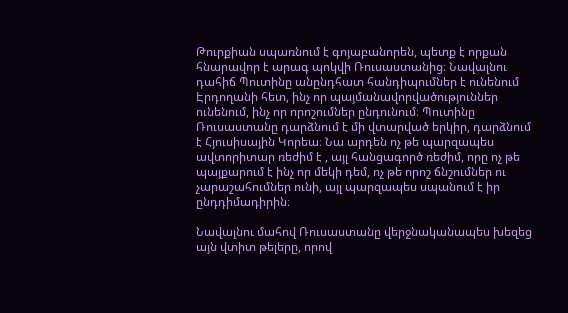Թուրքիան սպառնում է գոյաբանորեն, պետք է որքան հնարավոր է արագ պոկվի Ռուսաստանից։ Նավալնու դահիճ Պուտինը անընդհատ հանդիպումներ է ունենում Էրդողանի հետ, ինչ որ պայմանավորվածություններ ունենում, ինչ որ որոշումներ ընդունում։ Պուտինը Ռուսաստանը դարձնում է մի վտարված երկիր, դարձնում է Հյուսիսային Կորեա։ Նա արդեն ոչ թե պարզապես ավտորիտար ռեժիմ է , այլ հանցագործ ռեժիմ, որը ոչ թե պայքարում է ինչ որ մեկի դեմ, ոչ թե որոշ ճնշումներ ու չարաշահումներ ունի, այլ պարզապես սպանում է իր ընդդիմադիրին։

Նավալնու մահով Ռուսաստանը վերջնականապես խեզեց այն վտիտ թելերը, որով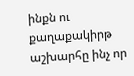ինքն ու քաղաքակիրթ աշխարհը ինչ որ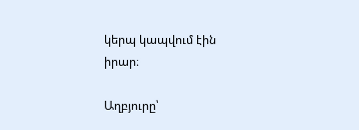կերպ կապվում էին իրար։

Աղբյուրը՝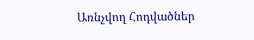Առնչվող Հոդվածներ